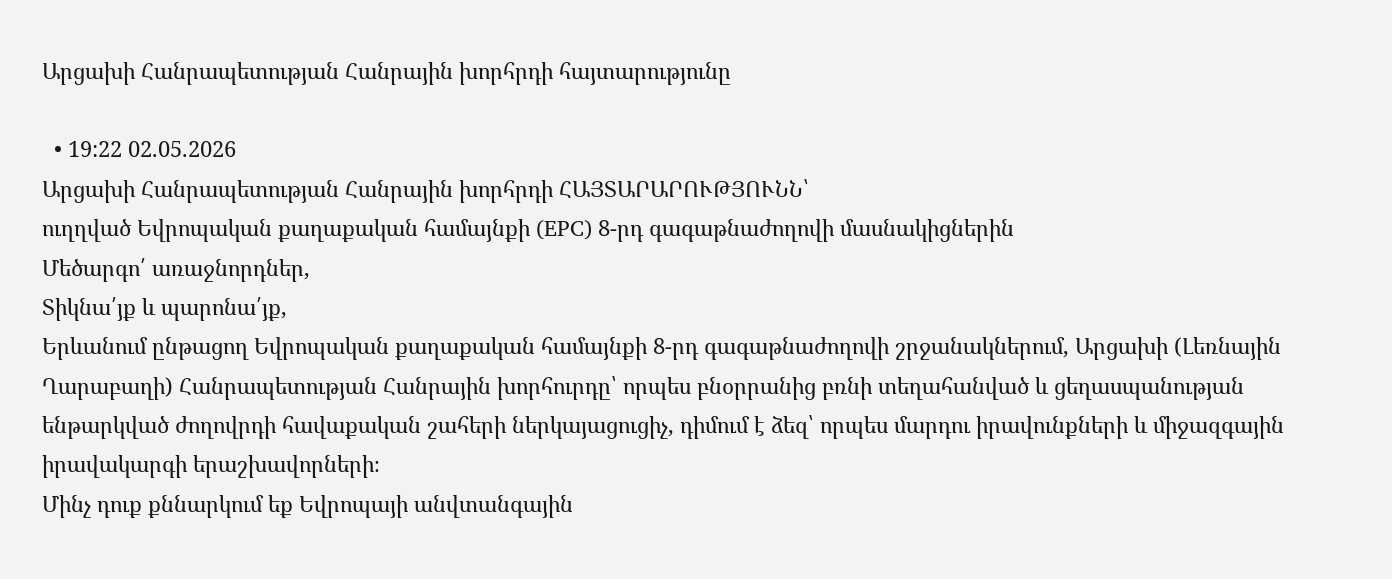Արցախի Հանրապետության Հանրային խորհրդի հայտարությունը

  • 19:22 02.05.2026
Արցախի Հանրապետության Հանրային խորհրդի ՀԱՅՏԱՐԱՐՈՒԹՅՈՒՆՆ՝
ուղղված Եվրոպական քաղաքական համայնքի (EPC) 8-րդ գագաթնաժողովի մասնակիցներին
Մեծարգո՛ առաջնորդներ,
Տիկնա՛յք և պարոնա՛յք,
Երևանում ընթացող Եվրոպական քաղաքական համայնքի 8-րդ գագաթնաժողովի շրջանակներում, Արցախի (Լեռնային Ղարաբաղի) Հանրապետության Հանրային խորհուրդը՝ որպես բնօրրանից բռնի տեղահանված և ցեղասպանության ենթարկված ժողովրդի հավաքական շահերի ներկայացուցիչ, դիմում է ձեզ՝ որպես մարդու իրավունքների և միջազգային իրավակարգի երաշխավորների։
Մինչ դուք քննարկում եք Եվրոպայի անվտանգային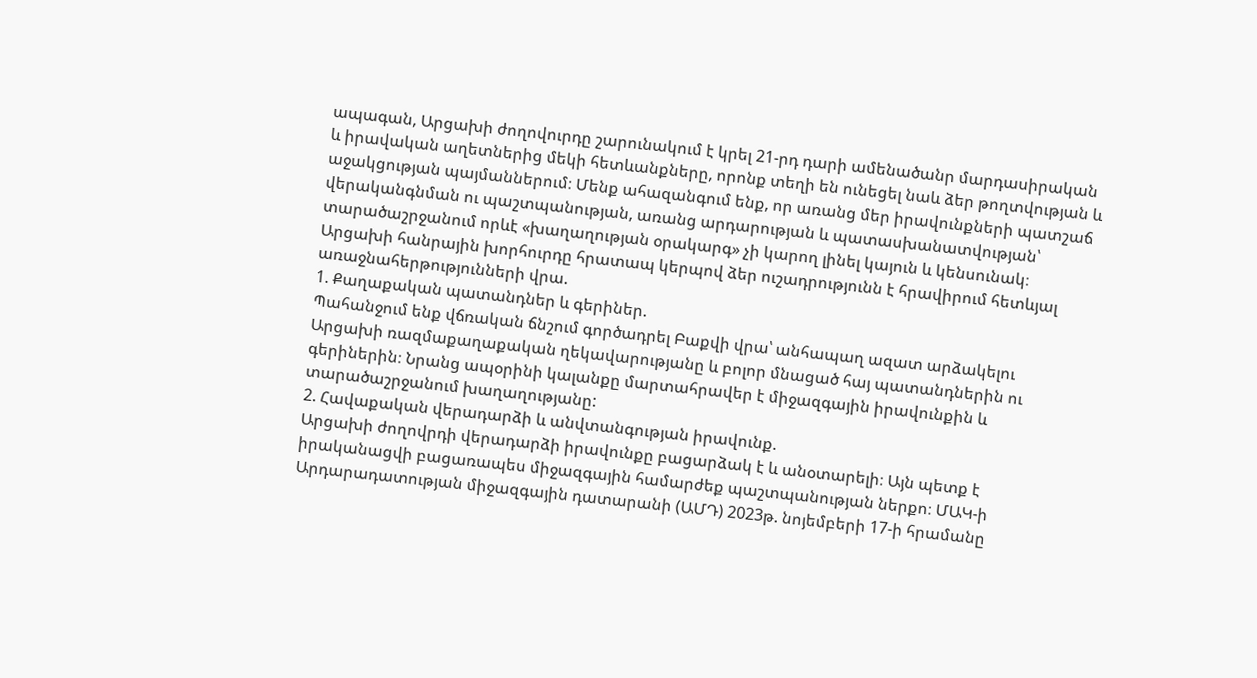ապագան, Արցախի ժողովուրդը շարունակում է կրել 21-րդ դարի ամենածանր մարդասիրական և իրավական աղետներից մեկի հետևանքները, որոնք տեղի են ունեցել նաև ձեր թողտվության և աջակցության պայմաններում։ Մենք ահազանգում ենք, որ առանց մեր իրավունքների պատշաճ վերականգնման ու պաշտպանության, առանց արդարության և պատասխանատվության՝ տարածաշրջանում որևէ «խաղաղության օրակարգ» չի կարող լինել կայուն և կենսունակ։
Արցախի հանրային խորհուրդը հրատապ կերպով ձեր ուշադրությունն է հրավիրում հետևյալ առաջնահերթությունների վրա.
1. Քաղաքական պատանդներ և գերիներ.
Պահանջում ենք վճռական ճնշում գործադրել Բաքվի վրա՝ անհապաղ ազատ արձակելու Արցախի ռազմաքաղաքական ղեկավարությանը և բոլոր մնացած հայ պատանդներին ու գերիներին։ Նրանց ապօրինի կալանքը մարտահրավեր է միջազգային իրավունքին և տարածաշրջանում խաղաղությանը:
2. Հավաքական վերադարձի և անվտանգության իրավունք.
Արցախի ժողովրդի վերադարձի իրավունքը բացարձակ է և անօտարելի։ Այն պետք է իրականացվի բացառապես միջազգային համարժեք պաշտպանության ներքո։ ՄԱԿ-ի Արդարադատության միջազգային դատարանի (ԱՄԴ) 2023թ. նոյեմբերի 17-ի հրամանը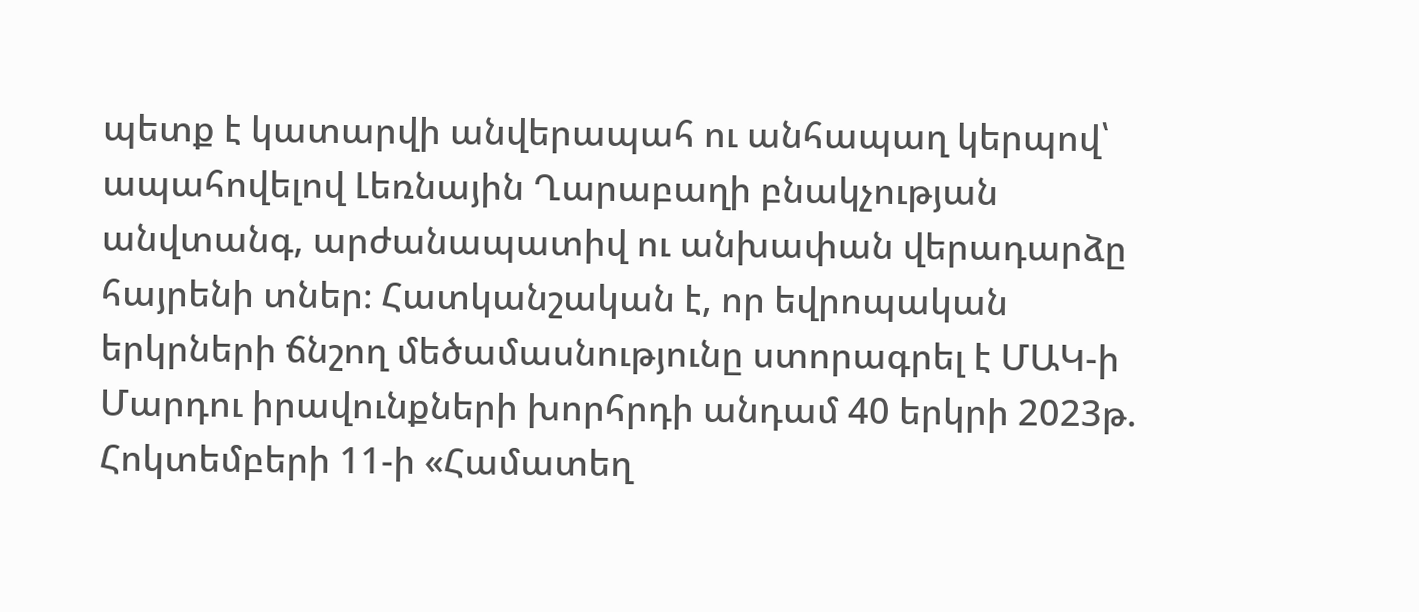պետք է կատարվի անվերապահ ու անհապաղ կերպով՝ ապահովելով Լեռնային Ղարաբաղի բնակչության անվտանգ, արժանապատիվ ու անխափան վերադարձը հայրենի տներ։ Հատկանշական է, որ եվրոպական երկրների ճնշող մեծամասնությունը ստորագրել է ՄԱԿ-ի Մարդու իրավունքների խորհրդի անդամ 40 երկրի 2023թ. Հոկտեմբերի 11-ի «Համատեղ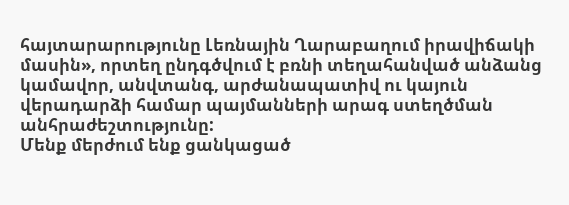հայտարարությունը Լեռնային Ղարաբաղում իրավիճակի մասին», որտեղ ընդգծվում է բռնի տեղահանված անձանց կամավոր, անվտանգ, արժանապատիվ ու կայուն վերադարձի համար պայմանների արագ ստեղծման անհրաժեշտությունը:
Մենք մերժում ենք ցանկացած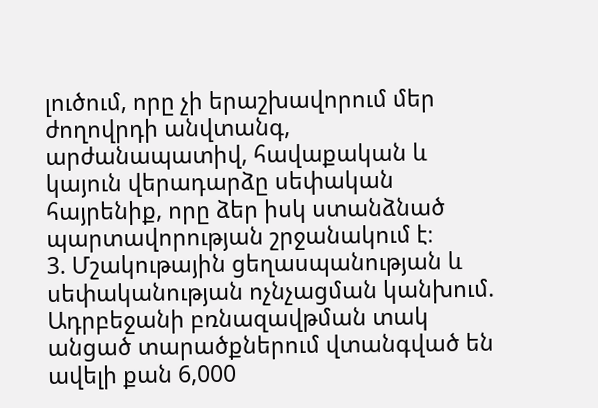լուծում, որը չի երաշխավորում մեր ժողովրդի անվտանգ, արժանապատիվ, հավաքական և կայուն վերադարձը սեփական հայրենիք, որը ձեր իսկ ստանձնած պարտավորության շրջանակում է։
3. Մշակութային ցեղասպանության և սեփականության ոչնչացման կանխում.
Ադրբեջանի բռնազավթման տակ անցած տարածքներում վտանգված են ավելի քան 6,000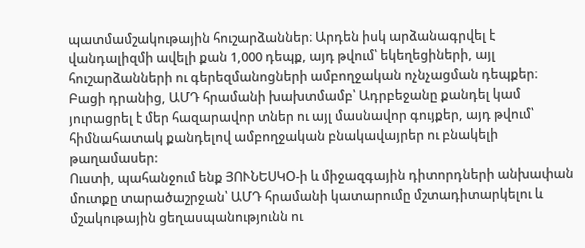պատմամշակութային հուշարձաններ։ Արդեն իսկ արձանագրվել է վանդալիզմի ավելի քան 1,000 դեպք, այդ թվում՝ եկեղեցիների, այլ հուշարձանների ու գերեզմանոցների ամբողջական ոչնչացման դեպքեր։ Բացի դրանից, ԱՄԴ հրամանի խախտմամբ՝ Ադրբեջանը քանդել կամ յուրացրել է մեր հազարավոր տներ ու այլ մասնավոր գույքեր, այդ թվում՝ հիմնահատակ քանդելով ամբողջական բնակավայրեր ու բնակելի թաղամասեր:
Ուստի, պահանջում ենք ՅՈՒՆԵՍԿՕ-ի և միջազգային դիտորդների անխափան մուտքը տարածաշրջան՝ ԱՄԴ հրամանի կատարումը մշտադիտարկելու և մշակութային ցեղասպանությունն ու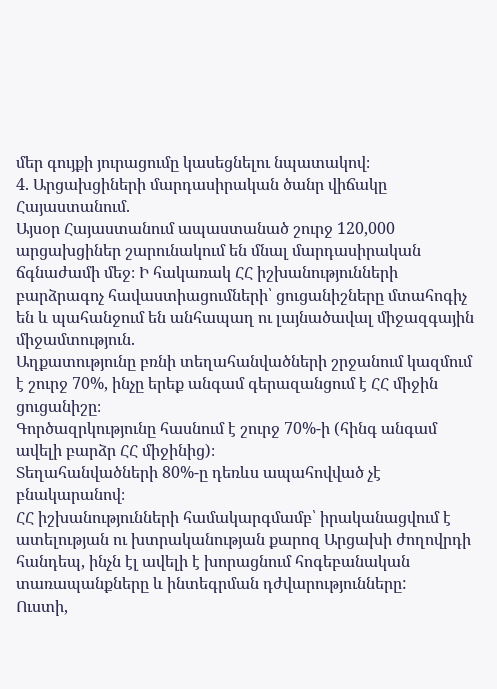մեր գույքի յուրացումը կասեցնելու նպատակով։
4. Արցախցիների մարդասիրական ծանր վիճակը Հայաստանում.
Այսօր Հայաստանում ապաստանած շուրջ 120,000 արցախցիներ շարունակում են մնալ մարդասիրական ճգնաժամի մեջ։ Ի հակառակ ՀՀ իշխանությունների բարձրագոչ հավաստիացումների՝ ցուցանիշները մտահոգիչ են և պահանջում են անհապաղ ու լայնածավալ միջազգային միջամտություն.
Աղքատությունը բռնի տեղահանվածների շրջանում կազմում է շուրջ 70%, ինչը երեք անգամ գերազանցում է ՀՀ միջին ցուցանիշը։
Գործազրկությունը հասնում է շուրջ 70%-ի (հինգ անգամ ավելի բարձր ՀՀ միջինից)։
Տեղահանվածների 80%-ը դեռևս ապահովված չէ բնակարանով։
ՀՀ իշխանությունների համակարգմամբ՝ իրականացվում է ատելության ու խտրականության քարոզ Արցախի ժողովրդի հանդեպ, ինչն էլ ավելի է խորացնում հոգեբանական տառապանքները և ինտեգրման դժվարությունները:
Ուստի,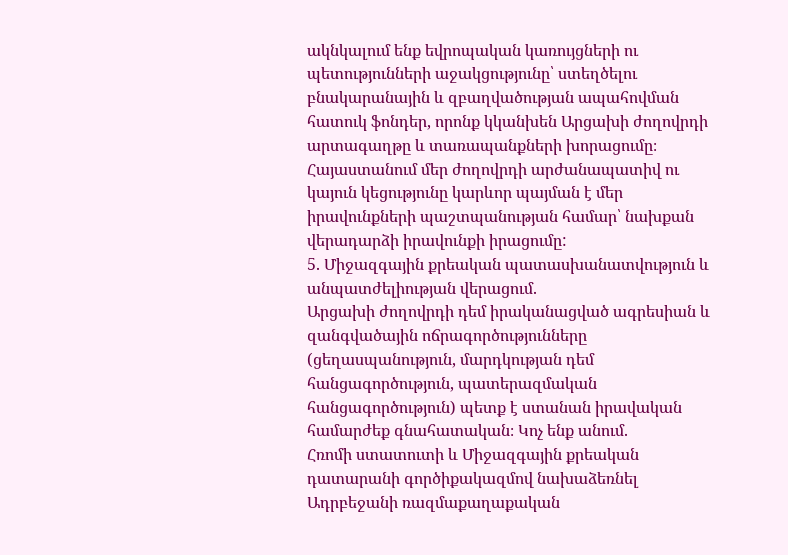ակնկալում ենք եվրոպական կառույցների ու պետությունների աջակցությունը՝ ստեղծելու բնակարանային և զբաղվածության ապահովման հատուկ ֆոնդեր, որոնք կկանխեն Արցախի ժողովրդի արտագաղթը և տառապանքների խորացումը։ Հայաստանում մեր ժողովրդի արժանապատիվ ու կայուն կեցությունը կարևոր պայման է մեր իրավունքների պաշտպանության համար՝ նախքան վերադարձի իրավունքի իրացումը:
5. Միջազգային քրեական պատասխանատվություն և անպատժելիության վերացում.
Արցախի ժողովրդի դեմ իրականացված ագրեսիան և զանգվածային ոճրագործությունները (ցեղասպանություն, մարդկության դեմ հանցագործություն, պատերազմական հանցագործություն) պետք է ստանան իրավական համարժեք գնահատական։ Կոչ ենք անում.
Հռոմի ստատուտի և Միջազգային քրեական դատարանի գործիքակազմով նախաձեռնել Ադրբեջանի ռազմաքաղաքական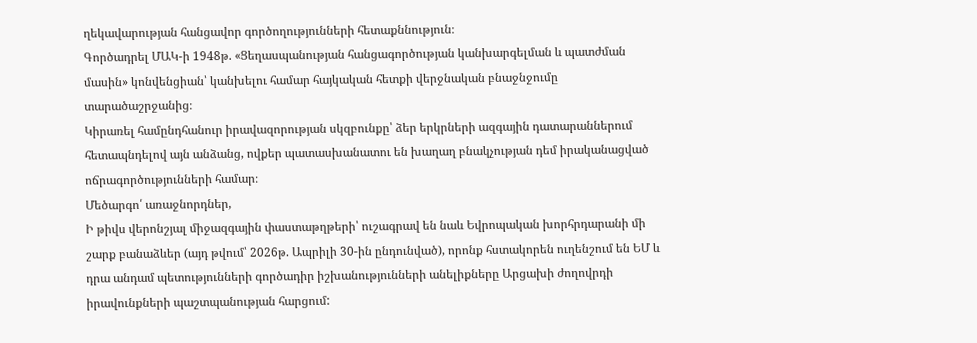ղեկավարության հանցավոր գործողությունների հետաքննություն։
Գործադրել ՄԱԿ-ի 1948թ. «Ցեղասպանության հանցագործության կանխարգելման և պատժման մասին» կոնվենցիան՝ կանխելու համար հայկական հետքի վերջնական բնաջնջումը տարածաշրջանից։
Կիրառել համընդհանուր իրավազորության սկզբունքը՝ ձեր երկրների ազգային դատարաններում հետապնդելով այն անձանց, ովքեր պատասխանատու են խաղաղ բնակչության դեմ իրականացված ոճրագործությունների համար։
Մեծարգո՛ առաջնորդներ,
Ի թիվս վերոնշյալ միջազգային փաստաթղթերի՝ ուշագրավ են նաև Եվրոպական խորհրդարանի մի շարք բանաձևեր (այդ թվում՝ 2026թ. Ապրիլի 30-ին ընդունված), որոնք հստակորեն ուղենշում են ԵՄ և դրա անդամ պետությունների գործադիր իշխանությունների անելիքները Արցախի ժողովրդի իրավունքների պաշտպանության հարցում: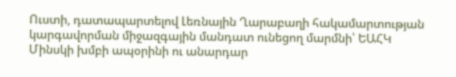Ուստի, դատապարտելով Լեռնային Ղարաբաղի հակամարտության կարգավորման միջազգային մանդատ ունեցող մարմնի՝ ԵԱՀԿ Մինսկի խմբի ապօրինի ու անարդար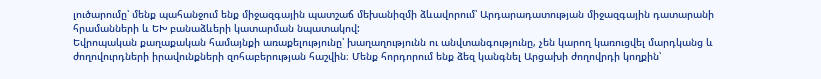լուծարումը՝ մենք պահանջում ենք միջազգային պատշաճ մեխանիզմի ձևավորում՝ Արդարադատության միջազգային դատարանի հրամանների և ԵԽ բանաձևերի կատարման նպատակով:
Եվրոպական քաղաքական համայնքի առաքելությունը՝ խաղաղությունն ու անվտանգությունը, չեն կարող կառուցվել մարդկանց և ժողովուրդների իրավունքների զոհաբերության հաշվին։ Մենք հորդորում ենք ձեզ կանգնել Արցախի ժողովրդի կողքին՝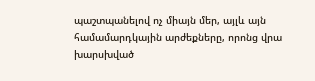պաշտպանելով ոչ միայն մեր, այլև այն համամարդկային արժեքները, որոնց վրա խարսխված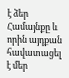է ձեր Համայնքը և որին այդքան հավատացել է մեր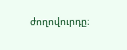ժողովուրդը։